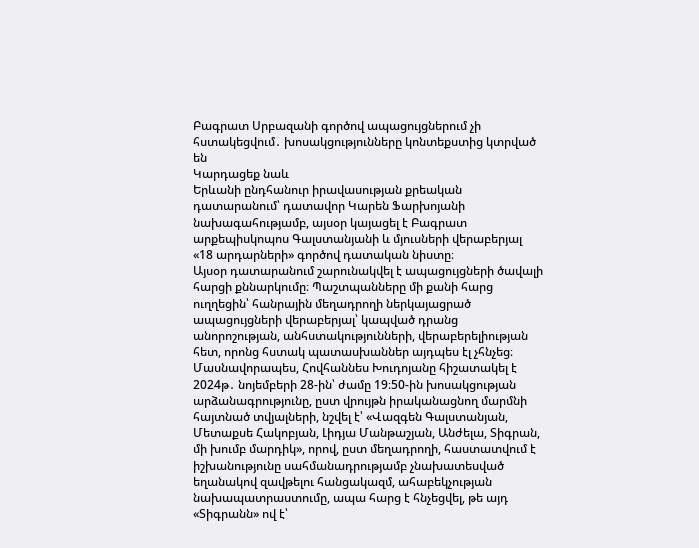Բագրատ Սրբազանի գործով ապացույցներում չի հստակեցվում․ խոսակցությունները կոնտեքստից կտրված են
Կարդացեք նաև
Երևանի ընդհանուր իրավասության քրեական դատարանում՝ դատավոր Կարեն Ֆարխոյանի նախագահությամբ, այսօր կայացել է Բագրատ արքեպիսկոպոս Գալստանյանի և մյուսների վերաբերյալ «18 արդարների» գործով դատական նիստը։
Այսօր դատարանում շարունակվել է ապացույցների ծավալի հարցի քննարկումը։ Պաշտպանները մի քանի հարց ուղղեցին՝ հանրային մեղադրողի ներկայացրած ապացույցների վերաբերյալ՝ կապված դրանց անորոշության, անհստակությունների, վերաբերելիության հետ, որոնց հստակ պատասխաններ այդպես էլ չհնչեց։
Մասնավորապես, Հովհաննես Խուդոյանը հիշատակել է 2024թ․ նոյեմբերի 28-ին՝ ժամը 19։50-ին խոսակցության արձանագրությունը, ըստ վրույթն իրականացնող մարմնի հայտնած տվյալների, նշվել է՝ «Վազգեն Գալստանյան, Մետաքսե Հակոբյան, Լիդյա Մանթաշյան, Անժելա, Տիգրան, մի խումբ մարդիկ», որով, ըստ մեղադրողի, հաստատվում է իշխանությունը սահմանադրությամբ չնախատեսված եղանակով զավթելու հանցակազմ, ահաբեկչության նախապատրաստումը, ապա հարց է հնչեցվել, թե այդ «Տիգրանն» ով է՝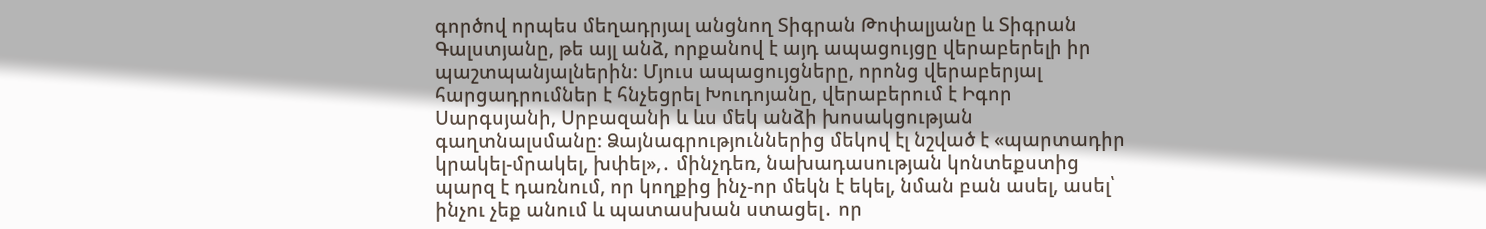գործով որպես մեղադրյալ անցնող Տիգրան Թոփալյանը և Տիգրան Գալստյանը, թե այլ անձ, որքանով է այդ ապացույցը վերաբերելի իր պաշտպանյալներին։ Մյուս ապացույցները, որոնց վերաբերյալ հարցադրումներ է հնչեցրել Խուդոյանը, վերաբերում է Իգոր Սարգսյանի, Սրբազանի և ևս մեկ անձի խոսակցության գաղտնալսմանը։ Ձայնագրություններից մեկով էլ նշված է «պարտադիր կրակել-մրակել, խփել»,․ մինչդեռ, նախադասության կոնտեքստից պարզ է դառնում, որ կողքից ինչ-որ մեկն է եկել, նման բան ասել, ասել՝ ինչու չեք անում և պատասխան ստացել․ որ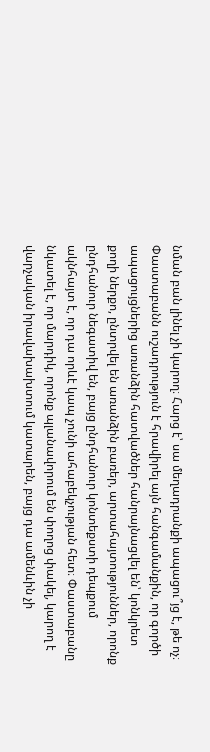նման բան լինել չի կարող։ Հարց է՝ սա մեղադրանքի ապացու՞յց է, թե ոչ։ Փաստաբանն ուշադրություն է հրավիրել այն հանգամանքին, որ գործի ապացույցներից առանձին հատվածներ հանրայնացվել են՝ կոնկրետ քողի ներքո, ընտրվել են առանձին բառեր, արտահայտություններ, որոնք ընդհանուր նեգատիվ են, բայց ընդհանուր կոնտեքստի դեպքում ակնհայտ է, որ դա որևէ կապ չունի ահաբեկչության հետ։ Փաստաբանը նկատել է, որ մարդիկ, որոնք պլանավորում են փողոց փակել, կարող է վարչական իրավախախտում կատարեն, բայց դա ամենևին չի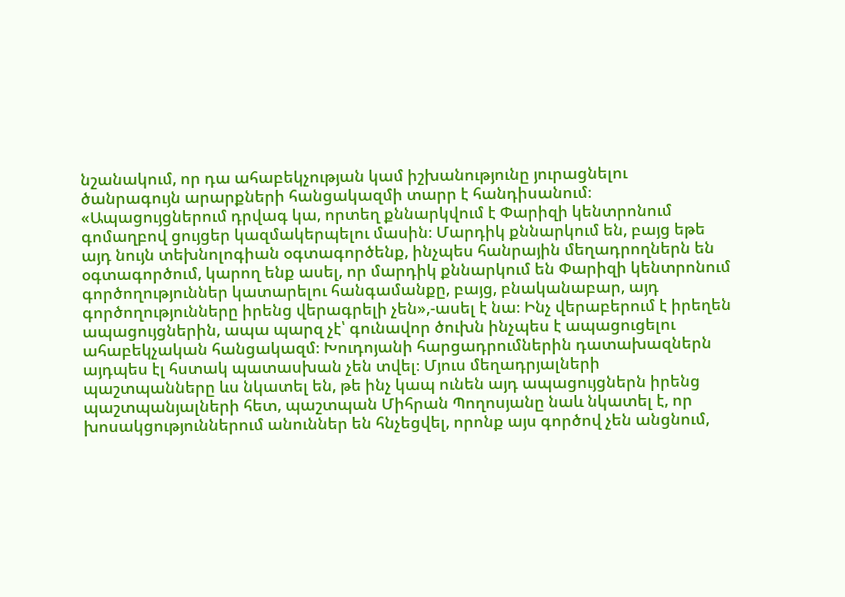նշանակում, որ դա ահաբեկչության կամ իշխանությունը յուրացնելու ծանրագույն արարքների հանցակազմի տարր է հանդիսանում։
«Ապացույցներում դրվագ կա, որտեղ քննարկվում է Փարիզի կենտրոնում գոմաղբով ցույցեր կազմակերպելու մասին։ Մարդիկ քննարկում են, բայց եթե այդ նույն տեխնոլոգիան օգտագործենք, ինչպես հանրային մեղադրողներն են օգտագործում, կարող ենք ասել, որ մարդիկ քննարկում են Փարիզի կենտրոնում գործողություններ կատարելու հանգամանքը, բայց, բնականաբար, այդ գործողությունները իրենց վերագրելի չեն»,-ասել է նա։ Ինչ վերաբերում է իրեղեն ապացույցներին, ապա պարզ չէ՝ գունավոր ծուխն ինչպես է ապացուցելու ահաբեկչական հանցակազմ։ Խուդոյանի հարցադրումներին դատախազներն այդպես էլ հստակ պատասխան չեն տվել։ Մյուս մեղադրյալների պաշտպանները ևս նկատել են, թե ինչ կապ ունեն այդ ապացույցներն իրենց պաշտպանյալների հետ, պաշտպան Միհրան Պողոսյանը նաև նկատել է, որ խոսակցություններում անուններ են հնչեցվել, որոնք այս գործով չեն անցնում,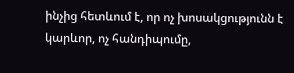ինչից հետևում է, որ ոչ խոսակցությունն է կարևոր, ոչ հանդիպումը,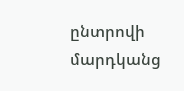ընտրովի մարդկանց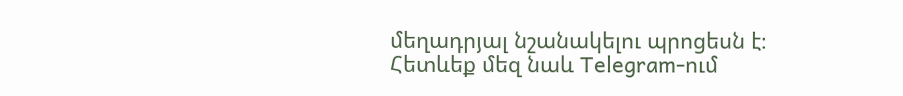մեղադրյալ նշանակելու պրոցեսն է։
Հետևեք մեզ նաև Telegram-ում